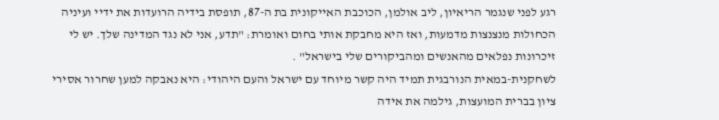רגע לפני שנגמר הריאיון, ליב אולמן, הכוכבת האייקונית בת ה-87, תופסת בידיה הרועדות את ידיי ועיניה הכחולות מנצנצות מדמעות, ואז היא מחבקת אותי בחום ואומרת: "תדע, אני לא נגד המדינה שלך. יש לי זיכרונות נפלאים מהאנשים ומהביקורים שלי בישראל" .
לשחקנית-במאית הנורבגית תמיד היה קשר מיוחד עם ישראל והעם היהודי: היא נאבקה למען שחרור אסירי ציון בברית המועצות, גילמה את אידה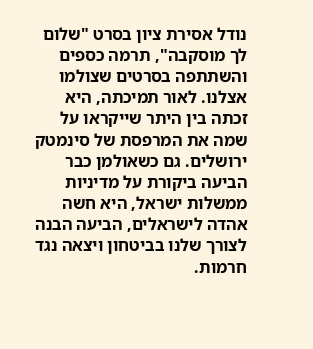נודל אסירת ציון בסרט "שלום לך מוסקבה", תרמה כספים והשתתפה בסרטים שצולמו אצלנו. לאור תמיכתה, היא זכתה בין היתר שייקראו על שמה את המרפסת של סינמטק ירושלים. גם כשאולמן כבר הביעה ביקורת על מדיניות ממשלות ישראל, היא חשה אהדה לישראלים, הביעה הבנה לצורך שלנו בביטחון ויצאה נגד חרמות.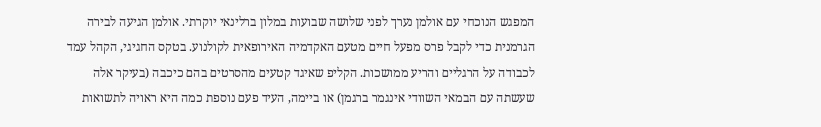המפגש הנוכחי עם אולמן נערך לפני שלושה שבועות במלון ברלינאי יוקרתי. אולמן הגיעה לבירה הגרמנית כדי לקבל פרס מפעל חיים מטעם האקדמיה האירופאית לקולנוע. בטקס החגיגי, הקהל עמד לכבודה על הרגליים והריע ממושכות. הקליפ שאיגד קטעים מהסרטים בהם כיכבה (בעיקר אלה שעשתה עם הבמאי השוודי אינגמר ברגמן) או ביימה, העיד פעם נוספת כמה היא ראויה לתשואות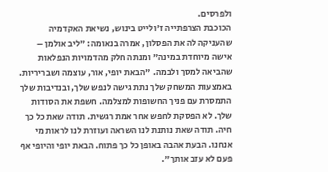ולפרסים.
הכוכבת הצרפתייה ז'ולייט בינוש, נשיאת האקדמיה שהעניקה לה את הפסלון, אמרה בנאומה: "ליב אולמן – אישה מיוחדת במינה" ומנתה חלק מהדמויות הנפלאות שהביאה למסך ולבמה. "הבאת יופי, אור, עוצמה ושבריריות. באמצעות המשחק שלך נתת גישה לנפש שלך, ובנדיבות שלך התמסרת עם פניך החשופות למצלמה. חשפת את הסודות שלך. לא הפסקת לחפש אחר אמת רגשית. תודה שאת כל כך חיה. תודה שאת נותנת לנו השראה ועוזרת לנו לראות מי אנחנו. הבעת אהבה באופן כל כך פתוח. הבאת יופי והיופי אף פעם לא עזב אותך".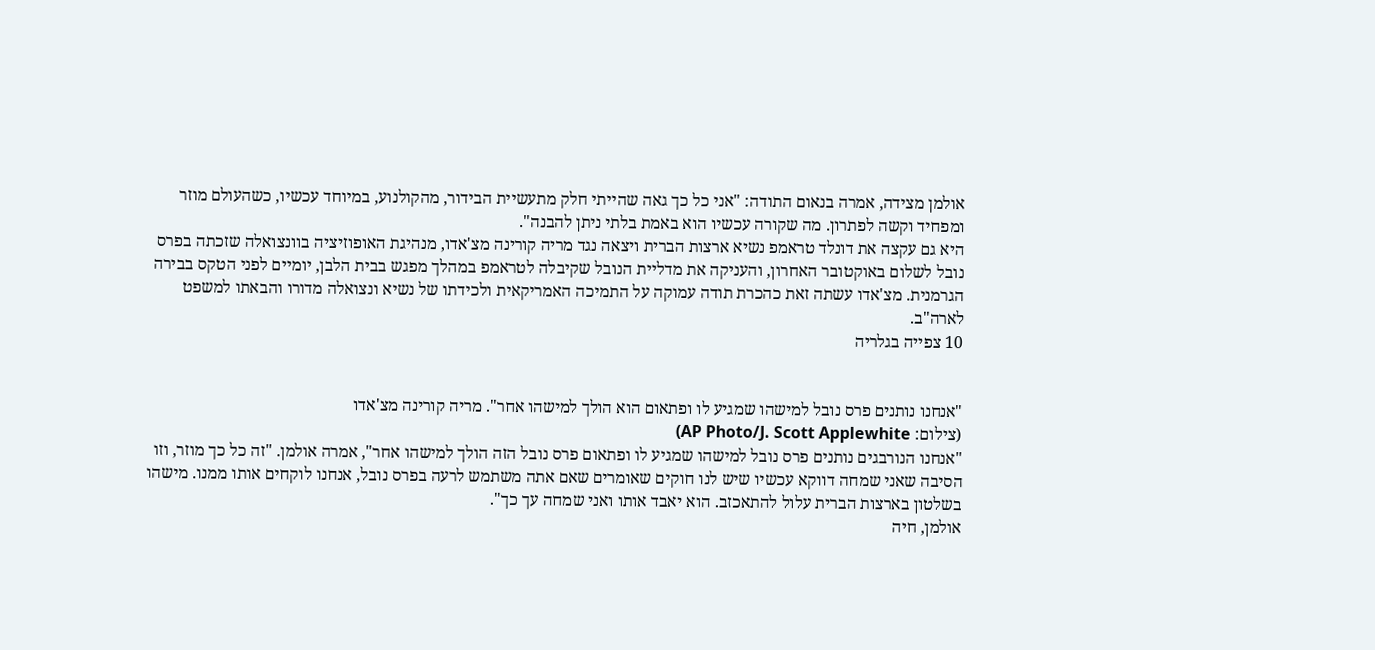אולמן מצידה, אמרה בנאום התודה: "אני כל כך גאה שהייתי חלק מתעשיית הבידור, מהקולנוע, במיוחד עכשיו, כשהעולם מוזר ומפחיד וקשה לפתרון. מה שקורה עכשיו הוא באמת בלתי ניתן להבנה".
היא גם עקצה את דונלד טראמפ נשיא ארצות הברית ויצאה נגד מריה קורינה מצ'אדו, מנהיגת האופוזיציה בוונצואלה שזכתה בפרס נובל לשלום באוקטובר האחרון, והעניקה את מדליית הנובל שקיבלה לטראמפ במהלך מפגש בבית הלבן, יומיים לפני הטקס בבירה הגרמנית. מצ'אדו עשתה זאת כהכרת תודה עמוקה על התמיכה האמריקאית ולכידתו של נשיא ונצואלה מדורו והבאתו למשפט לארה"ב.
10 צפייה בגלריה


"אנחנו נותנים פרס נובל למישהו שמגיע לו ופתאום הוא הולך למישהו אחר". מריה קורינה מצ'אדו
(צילום: AP Photo/J. Scott Applewhite)
"אנחנו הנורבגים נותנים פרס נובל למישהו שמגיע לו ופתאום פרס נובל הזה הולך למישהו אחר", אמרה אולמן. "זה כל כך מוזר, וזו הסיבה שאני שמחה דווקא עכשיו שיש לנו חוקים שאומרים שאם אתה משתמש לרעה בפרס נובל, אנחנו לוקחים אותו ממנו. מישהו בשלטון בארצות הברית עלול להתאכזב. הוא יאבד אותו ואני שמחה עך כך".
אולמן, חיה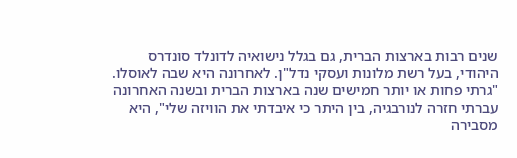שנים רבות בארצות הברית, גם בגלל נישואיה לדונלד סונדרס היהודי, בעל רשת מלונות ועסקי נדל"ן. לאחרונה היא שבה לאוסלו. "גרתי פחות או יותר חמישים שנה בארצות הברית ובשנה האחרונה עברתי חזרה לנורבגיה, בין היתר כי איבדתי את הוויזה שלי", היא מסבירה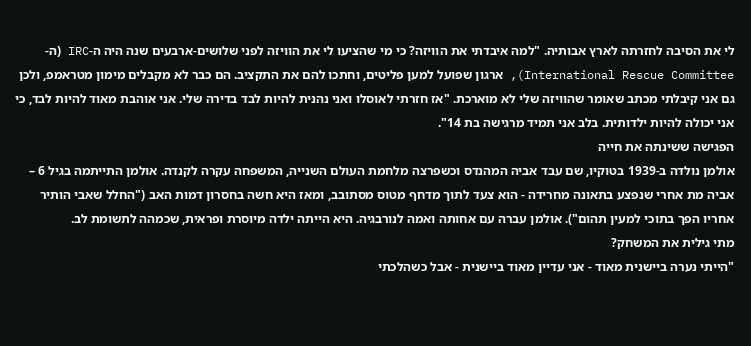לי את הסיבה לחזרתה לארץ אבותיה. "למה איבדתי את הוויזה? כי מי שהציעו לי את הוויזה לפני שלושים-ארבעים שנה היה ה-IRC (ה-International Rescue Committee), ארגון שפועל למען פליטים, וחתכו להם את התקציב. הם כבר לא מקבלים מימון מטראמפ, ולכן גם אני קיבלתי מכתב שאומר שהוויזה שלי לא מוארכת. "אז חזרתי לאוסלו ואני נהנית להיות לבד בדירה שלי. אני אוהבת מאוד להיות לבד, כי אני יכולה להיות ילדותית. בלב אני תמיד מרגישה בת 14".
הפגישה ששינתה את חייה
אולמן נולדה ב-1939 בטוקיו, שם עבד אביה המהנדס וכשפרצה מלחמת העולם השנייה, המשפחה עקרה לקנדה. אולמן התייתמה בגיל 6 – אביה מת אחרי שנפצע בתאונה מחרידה - הוא צעד לתוך מדחף מטוס מסתובב, ומאז היא חשה בחסרון דמות האב ("החלל שאבי הותיר אחריו הפך בתוכי למעין תהום"). אולמן עברה עם אחותה ואמה לנורבגיה. היא הייתה ילדה מיוסרת ופראית, שכמהה לתשומת לב.
מתי גילית את המשחק?
"הייתי נערה ביישנית מאוד - אני עדיין מאוד ביישנית - אבל כשהלכתי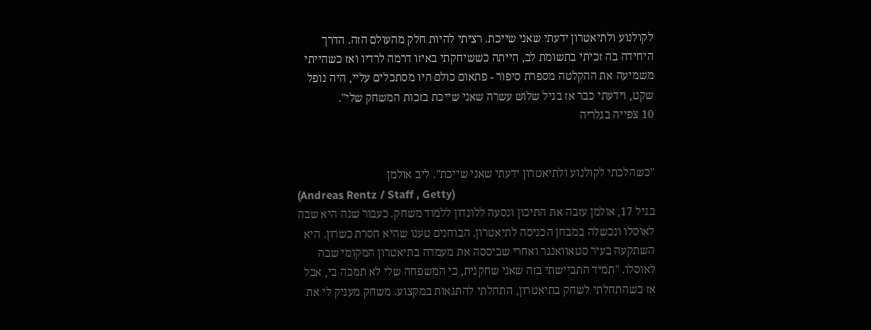לקולנוע ולתיאטרון ידעתי שאני שייכת. רציתי להיות חלק מהעולם הזה. הדרך היחידה בה זכיתי בתשומת לב, הייתה כששיחקתי באיזו דרמה לרדיו ואז כשהייתי משמיעה את ההקלטה מספרת סיפור - פתאום כולם היו מסתכלים עליי, היה נופל שקט, וידעתי כבר אז בגיל שלוש עשרה שאני שייכת בזכות המשחק שלי".
10 צפייה בגלריה


"כשהלכתי לקולנוע ולתיאטרון ידעתי שאני שייכת". ליב אולמן
(Andreas Rentz / Staff , Getty)
בגיל 17, אולמן עזבה את התיכון ונסעה ללונדון ללמוד משחק. כעבור שנה היא שבה לאוסלו ונכשלה במבחן הכניסה לתיאטרון. הבוחנים טענו שהיא חסרת כשרון. היא השתקעה בעיר סטאוואנגר ואחרי שביססה את מעמדה בתיאטרון המקומי שבה לאוסלו. "תמיד התביישתי בזה שאני שחקנית, כי המשפחה שלי לא תמכה בי, אבל אז כשהתחלתי לשחק בתיאטרון, התחלתי להתגאות במקצוע. משחק מעניק לי את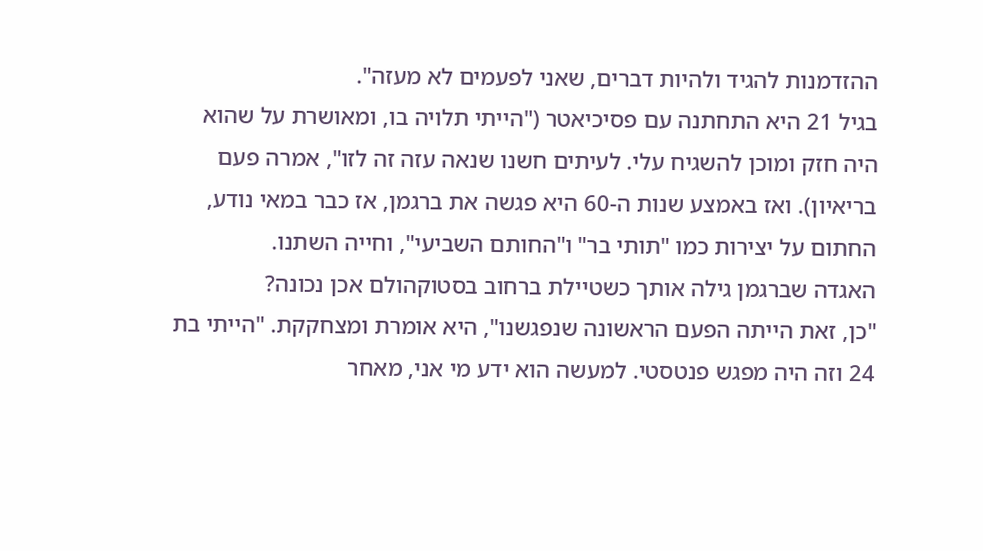ההזדמנות להגיד ולהיות דברים, שאני לפעמים לא מעזה".
בגיל 21 היא התחתנה עם פסיכיאטר ("הייתי תלויה בו, ומאושרת על שהוא היה חזק ומוכן להשגיח עלי. לעיתים חשנו שנאה עזה זה לזו", אמרה פעם בריאיון). ואז באמצע שנות ה-60 היא פגשה את ברגמן, אז כבר במאי נודע, החתום על יצירות כמו "תותי בר" ו"החותם השביעי", וחייה השתנו.
האגדה שברגמן גילה אותך כשטיילת ברחוב בסטוקהולם אכן נכונה?
"כן, זאת הייתה הפעם הראשונה שנפגשנו", היא אומרת ומצחקקת. "הייתי בת 24 וזה היה מפגש פנטסטי. למעשה הוא ידע מי אני, מאחר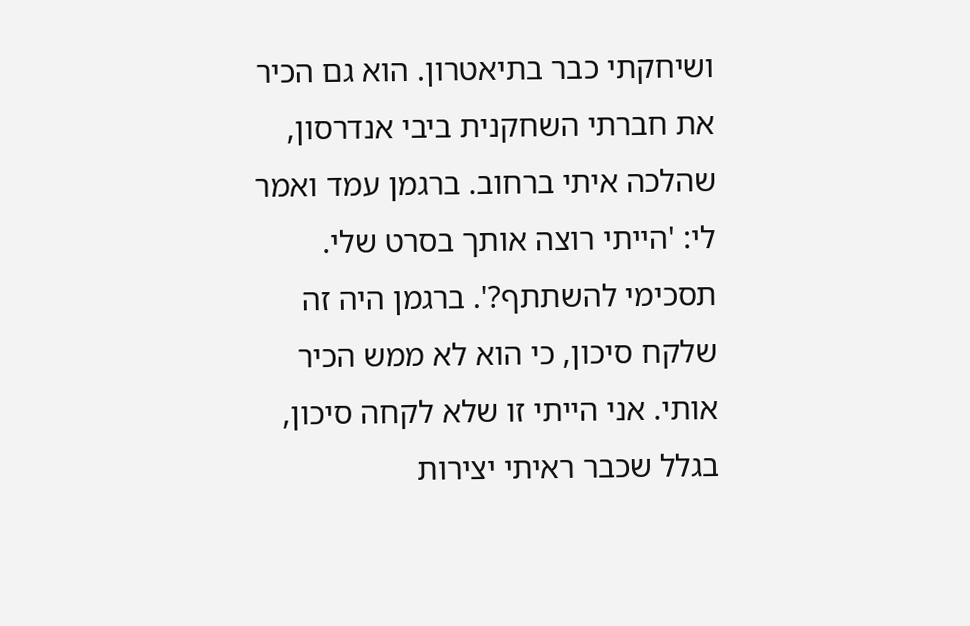ושיחקתי כבר בתיאטרון. הוא גם הכיר את חברתי השחקנית ביבי אנדרסון, שהלכה איתי ברחוב. ברגמן עמד ואמר לי: 'הייתי רוצה אותך בסרט שלי. תסכימי להשתתף?'. ברגמן היה זה שלקח סיכון, כי הוא לא ממש הכיר אותי. אני הייתי זו שלא לקחה סיכון, בגלל שכבר ראיתי יצירות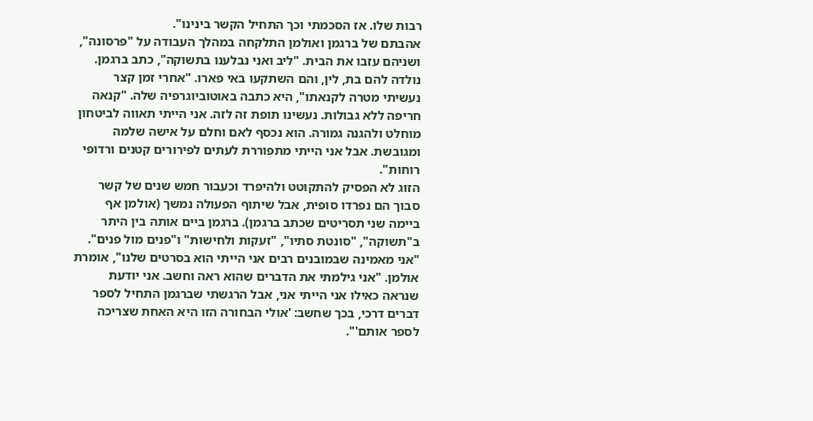רבות שלו. אז הסכמתי וכך התחיל הקשר בינינו".
אהבתם של ברגמן ואולמן התלקחה במהלך העבודה על "פרסונה", ושניהם עזבו את הבית. "ליב ואני נבלענו בתשוקה", כתב ברגמן. נולדה להם בת, לין, והם השתקעו באי פארו. "אחרי זמן קצר נעשיתי מטרה לקנאתו", היא כתבה באוטוביוגרפיה שלה. "קנאה חריפה ללא גבולות. נעשינו תופת זה לזה. אני הייתי תאווה לביטחון מוחלט ולהגנה גמורה. הוא נכסף לאם וחלם על אישה שלמה ומגובשת. אבל אני הייתי מתפוררת לעתים לפירורים קטנים ורדופי רוחות".
הזוג לא הפסיק להתקוטט ולהיפרד וכעבור חמש שנים של קשר סבוך הם נפרדו סופית, אבל שיתוף הפעולה נמשך (אולמן אף ביימה שני תסריטים שכתב ברגמן). ברגמן ביים אותה בין היתר ב"תשוקה", "סונטת סתיו", "זעקות ולחישות" ו"פנים מול פנים". "אני מאמינה שבמובנים רבים אני הייתי הוא בסרטים שלנו", אומרת אולמן. "אני גילמתי את הדברים שהוא ראה וחשב. אני יודעת שנראה כאילו אני הייתי אני, אבל הרגשתי שברגמן התחיל לספר דברים דרכי, בכך שחשב: 'אולי הבחורה הזו היא האחת שצריכה לספר אותם'".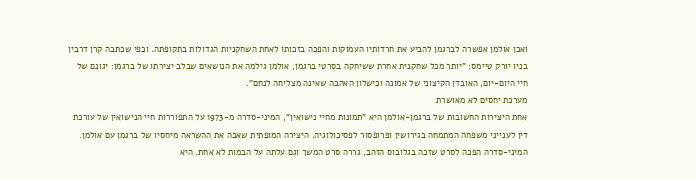ואכן אולמן אפשרה לברגמן להביע את חרדותיו העמוקות והפכה בזכותו לאחת השחקניות הגדולות בתקופתה. וכפי שכתבה קרן דרבין בניו יורק טיימס: "יותר מכל שחקנית אחרת ששיחקה בסרטי ברגמן, אולמן גילמה את הנושאים שבלב יצירתו של ברגמן: יגונם של חיי היום-יום, האובדן הקיצוני של אמונה וכישלון האהבה שאינה מצליחה לנחם".
מערכת יחסים לא מאושרת
אחת היצירות החשובות של ברגמן-אולמן היא "תמונות מחיי נישואין", המיני-סדרה מ-1973 על התפוררות חיי הנישואין של עורכת דין לענייני משפחה המתמחה בגירושין ופרופסור לפסיכולוגיה. היצירה המופתית שאבה את ההשראה מיחסיו של ברגמן עם אולמן. המיני-סדרה הפכה לסרט שזכה בגלובוס הזהב, גררה סרט המשך וגם עלתה על הבמות לא אחת. היא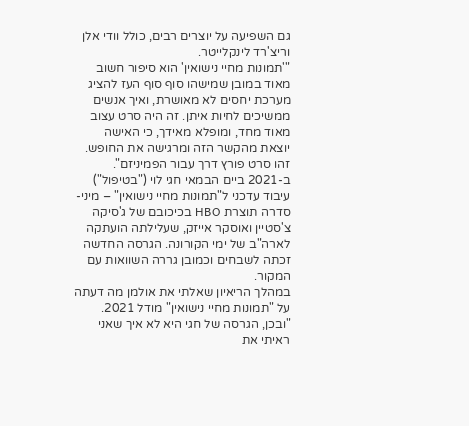גם השפיעה על יוצרים רבים, כולל וודי אלן וריצ'רד לינקלייטר.
"'תמונות מחיי נישואין' הוא סיפור חשוב מאוד במובן שמישהו סוף סוף העז להציג מערכת יחסים לא מאושרת, ואיך אנשים ממשיכים לחיות איתן. זה היה סרט עצוב מאוד מחד, ומופלא מאידך, כי האישה יוצאת מהקשר הזה ומרגישה את החופש. זהו סרט פורץ דרך עבור הפמיניזם".
ב-2021 ביים הבמאי חגי לוי ("בטיפול") עיבוד עדכני ל"תמונות מחיי נישואין" – מיני-סדרה תוצרת HBO בכיכובם של ג'סיקה צ'סטיין ואוסקר אייזק, שעלילתה הועתקה לארה"ב של ימי הקורונה. הגרסה החדשה זכתה לשבחים וכמובן גררה השוואות עם המקור.
במהלך הריאיון שאלתי את אולמן מה דעתה על "תמונות מחיי נישואין" מודל 2021. "ובכן, הגרסה של חגי היא לא איך שאני ראיתי את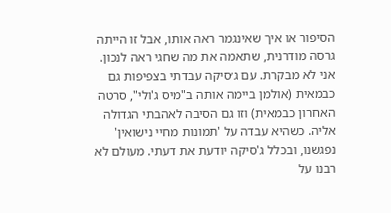הסיפור או איך שאינגמר ראה אותו, אבל זו הייתה גרסה מודרנית, שתאמה את מה שחגי ראה לנכון. אני לא מבקרת. עם ג׳סיקה עבדתי בצפיפות גם כבמאית (אולמן ביימה אותה ב"מיס ג'ולי", סרטה האחרון כבמאית) וזו גם הסיבה לאהבתי הגדולה אליה. כשהיא עבדה על 'תמונות מחיי נישואין' נפגשנו, ובכלל ג'סיקה יודעת את דעתי. מעולם לא רבנו על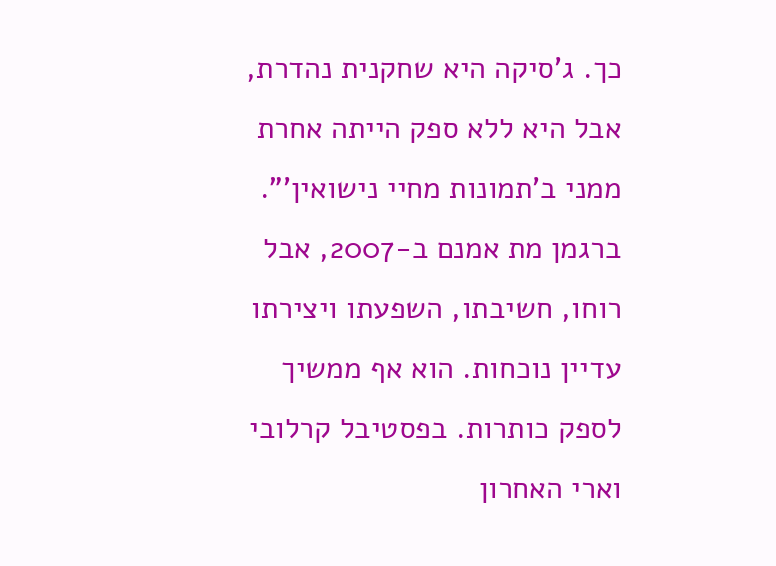כך. ג'סיקה היא שחקנית נהדרת, אבל היא ללא ספק הייתה אחרת ממני ב'תמונות מחיי נישואין'".
ברגמן מת אמנם ב-2007, אבל רוחו, חשיבתו, השפעתו ויצירתו עדיין נוכחות. הוא אף ממשיך לספק כותרות. בפסטיבל קרלובי וארי האחרון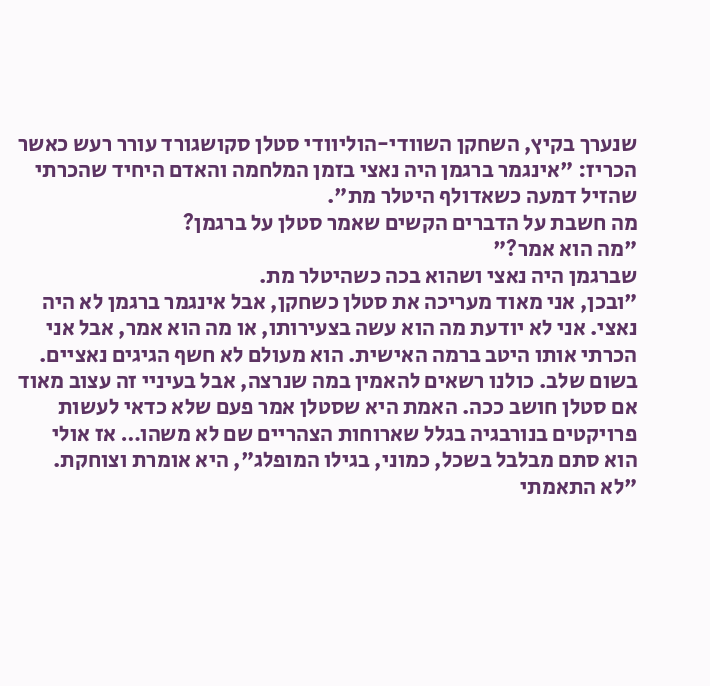שנערך בקיץ, השחקן השוודי-הוליוודי סטלן סקושגורד עורר רעש כאשר הכריז: "אינגמר ברגמן היה נאצי בזמן המלחמה והאדם היחיד שהכרתי שהזיל דמעה כשאדולף היטלר מת".
מה חשבת על הדברים הקשים שאמר סטלן על ברגמן?
"מה הוא אמר?"
שברגמן היה נאצי ושהוא בכה כשהיטלר מת.
"ובכן, אני מאוד מעריכה את סטלן כשחקן, אבל אינגמר ברגמן לא היה נאצי. אני לא יודעת מה הוא עשה בצעירותו, או מה הוא אמר, אבל אני הכרתי אותו היטב ברמה האישית. הוא מעולם לא חשף הגיגים נאציים. בשום שלב. כולנו רשאים להאמין במה שנרצה, אבל בעיניי זה עצוב מאוד אם סטלן חושב ככה. האמת היא שסטלן אמר פעם שלא כדאי לעשות פרויקטים בנורבגיה בגלל שארוחות הצהריים שם לא משהו… אז אולי הוא סתם מבלבל בשכל, כמוני, בגילו המופלג", היא אומרת וצוחקת.
"לא התאמתי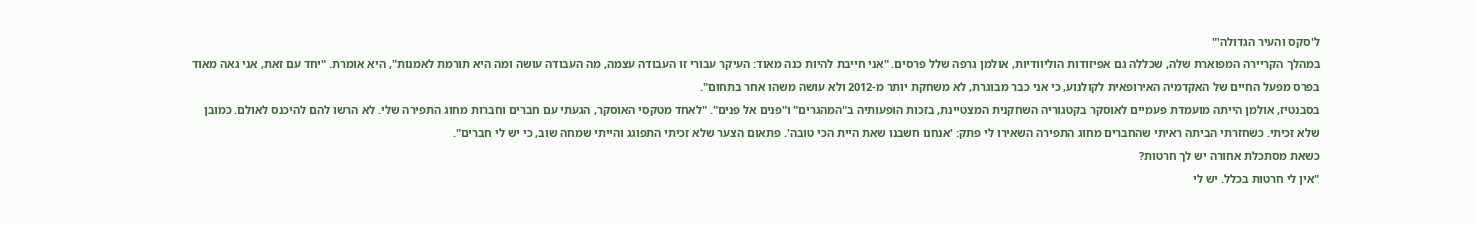ל'סקס והעיר הגדולה'"
במהלך הקריירה המפוארת שלה, שכללה גם אפיזודות הוליוודיות, אולמן גרפה שלל פרסים. "אני חייבת להיות כנה מאוד: העיקר עבורי זו העבודה עצמה, מה העבודה עושה ומה היא תורמת לאמנות", היא אומרת. "יחד עם זאת, אני גאה מאוד בפרס מפעל החיים של האקדמיה האירופאית לקולנוע, כי אני כבר מבוגרת, לא משחקת יותר מ-2012 ולא עושה משהו אחר בתחום".
בסבנטיז, אולמן הייתה מועמדת פעמיים לאוסקר בקטגוריה השחקנית המצטיינת, בזכות הופעותיה ב"המהגרים" ו"פנים אל פנים". "לאחד מטקסי האוסקר, הגעתי עם חברים וחברות מחוג התפירה שלי. לא הרשו להם להיכנס לאולם. כמובן שלא זכיתי. כשחזרתי הביתה ראיתי שהחברים מחוג התפירה השאירו לי פתק: 'אנחנו חשבנו שאת היית הכי טובה'. פתאום הצער שלא זכיתי התפוגג והייתי שמחה שוב, כי יש לי חברים".
כשאת מסתכלת אחורה יש לך חרטות?
"אין לי חרטות בכלל. יש לי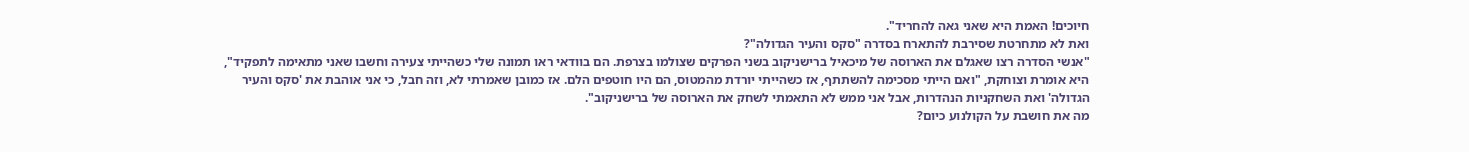חיוכים! האמת היא שאני גאה להחריד".
ואת לא מתחרטת שסירבת להתארח בסדרה "סקס והעיר הגדולה"?
"אנשי הסדרה רצו שאגלם את הארוסה של מיכאיל ברישניקוב בשני הפרקים שצולמו בצרפת. הם בוודאי ראו תמונה שלי כשהייתי צעירה וחשבו שאני מתאימה לתפקיד", היא אומרת וצוחקת, "ואם הייתי מסכימה להשתתף, אז כשהייתי יורדת מהמטוס, הם היו חוטפים הלם. אז כמובן שאמרתי לא, וזה חבל, כי אני אוהבת את 'סקס והעיר הגדולה' ואת השחקניות הנהדרות, אבל אני ממש לא התאמתי לשחק את הארוסה של ברישניקוב".
מה את חושבת על הקולנוע כיום?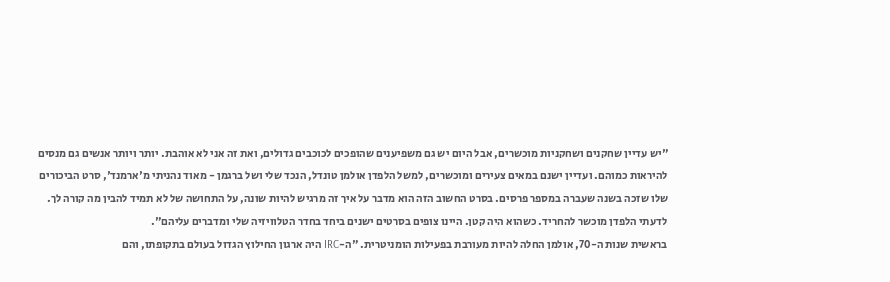"יש עדיין שחקנים ושחקניות מוכשרים, אבל היום יש גם משפיענים שהופכים לכוכבים גדולים, ואת זה אני לא אוהבת. יותר ויותר אנשים גם מנסים להיראות כמוהם. ועדיין ישנם במאים צעירים ומוכשרים, למשל הלפדן אולמן טונדל, הנכד שלי ושל ברגמן - מאוד נהניתי מ'ארמנד', סרט הביכורים שלו שזכה בשנה שעברה במספר פרסים. בסרט החשוב הזה הוא מדבר על איך זה מרגיש להיות שונה, על התחושה של לא תמיד להבין מה קורה לך. לדעתי הלפדן מוכשר להחריד. כשהוא היה קטן. היינו צופים בסרטים ישנים ביחד בחדר הטלוויזיה שלי ומדברים עליהם".
בראשית שנות ה-70, אולמן החלה להיות מעורבת בפעילות הומניטרית. "ה-IRC היה ארגון החילוץ הגדול בעולם בתקופתו, והם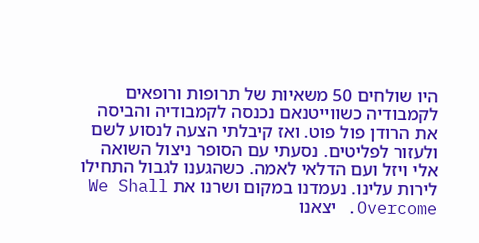היו שולחים 50 משאיות של תרופות ורופאים לקמבודיה כשווייטנאם נכנסה לקמבודיה והביסה את הרודן פול פוט. ואז קיבלתי הצעה לנסוע לשם ולעזור לפליטים. נסעתי עם הסופר ניצול השואה אלי ויזל ועם הדלאי לאמה. כשהגענו לגבול התחילו לירות עלינו. נעמדנו במקום ושרנו את We Shall Overcome. יצאנו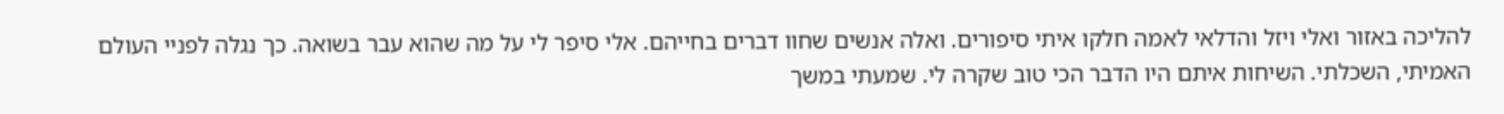להליכה באזור ואלי ויזל והדלאי לאמה חלקו איתי סיפורים. ואלה אנשים שחוו דברים בחייהם. אלי סיפר לי על מה שהוא עבר בשואה. כך נגלה לפניי העולם האמיתי, השכלתי. השיחות איתם היו הדבר הכי טוב שקרה לי. שמעתי במשך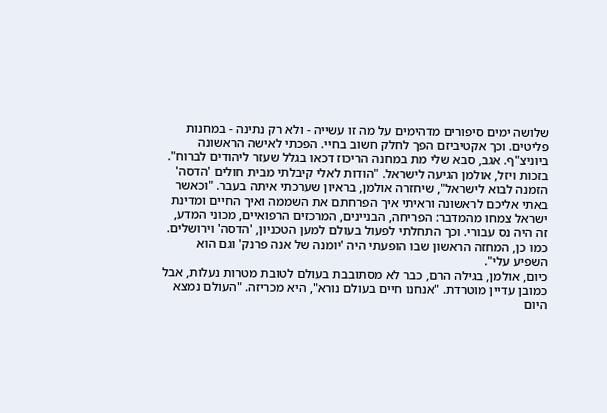שלושה ימים סיפורים מדהימים על מה זו עשייה - ולא רק נתינה - במחנות פליטים. וכך אקטיביזם הפך לחלק חשוב בחיי. הפכתי לאישה הראשונה ביוניצ"ף. אגב, סבא שלי מת במחנה הריכוז דכאו בגלל שעזר ליהודים לברוח".
בזכות ויזל, אולמן הגיעה לישראל. "הודות לאלי קיבלתי מבית חולים 'הדסה' הזמנה לבוא לישראל", שיחזרה אולמן, בראיון שערכתי איתה בעבר. "וכאשר באתי אליכם לראשונה וראיתי איך הפרחתם את השממה ואיך החיים ומדינת ישראל צמחו מהמדבר: הפריחה, הבניינים, המרכזים הרפואיים, מכוני המדע, זה היה נס עבורי. וכך התחלתי לפעול בעולם למען הטכניון, 'הדסה' וירושלים. כמו כן, המחזה הראשון שבו הופעתי היה 'יומנה של אנה פרנק' וגם הוא השפיע עלי".
כיום, אולמן, בגילה הרם, כבר לא מסתובבת בעולם לטובת מטרות נעלות, אבל כמובן עדיין מוטרדת. "אנחנו חיים בעולם נורא", היא מכריזה. "העולם נמצא היום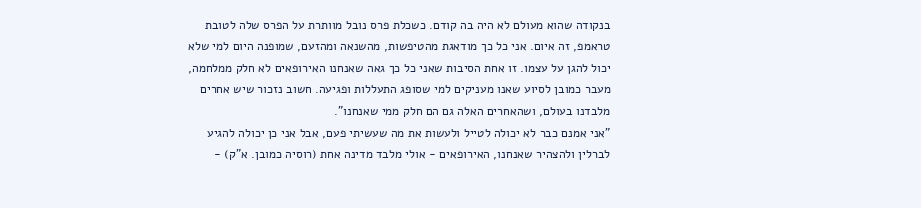בנקודה שהוא מעולם לא היה בה קודם. כשכלת פרס נובל מוותרת על הפרס שלה לטובת טראמפ, זה איום. אני כל כך מודאגת מהטיפשות, מהשנאה ומהזעם, שמופנה היום למי שלא יכול להגן על עצמו. זו אחת הסיבות שאני כל כך גאה שאנחנו האירופאים לא חלק ממלחמה, מעבר כמובן לסיוע שאנו מעניקים למי שסופג התעללות ופגיעה. חשוב נזכור שיש אחרים מלבדנו בעולם, ושהאחרים האלה גם הם חלק ממי שאנחנו".
"אני אמנם כבר לא יכולה לטייל ולעשות את מה שעשיתי פעם, אבל אני כן יכולה להגיע לברלין ולהצהיר שאנחנו, האירופאים - אולי מלבד מדינה אחת (רוסיה כמובן. א"ק) -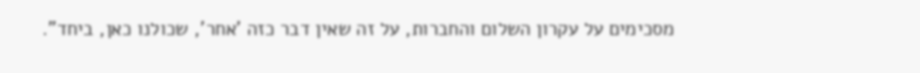מסכימים על עקרון השלום והחברות, על זה שאין דבר כזה 'אחר', שכולנו כאן, ביחד".